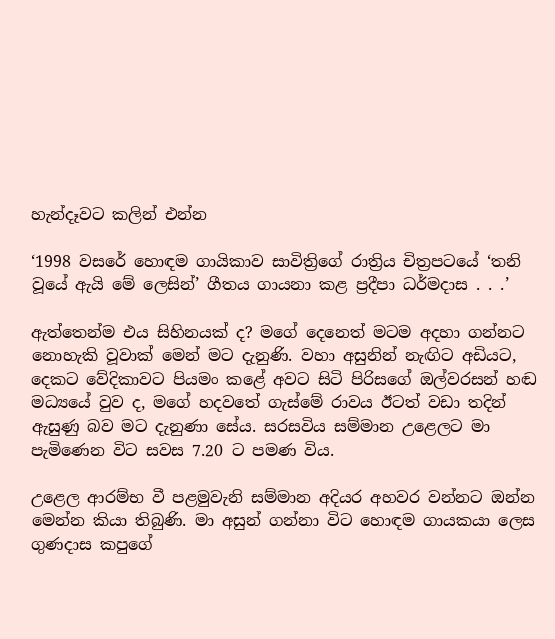හැන්දෑවට කලින් එන්න

‘1998 වසරේ හොඳම ගායිකාව සාවිත්‍රිගේ රාත්‍රිය චිත්‍රපටයේ ‘තනි වූයේ ඇයි මේ ලෙසින්’ ගීතය ගායනා කළ ප්‍රදීපා ධර්මදාස . . .’

ඇත්තෙන්ම එය සිහිනයක් ද? මගේ දෙනෙත් මටම අදහා ගන්නට නොහැකි වූවාක් මෙන් මට දැනුණි. වහා අසුනින් නැඟිට අඩියට, දෙකට වේදිකාවට පියමං කළේ අවට සිටි පිරිසගේ ඔල්වරසන් හඬ මධ්‍යයේ වුව ද, මගේ හදවතේ ගැස්මේ රාවය ඊටත් වඩා තදින් ඇසුණු බව මට දැනුණා සේය. සරසවිය සම්මාන උළෙලට මා පැමිණෙන විට සවස 7.20 ට පමණ විය.

උළෙල ආරම්භ වී පළමුවැනි සම්මාන අදියර අහවර වන්නට ඔන්න මෙන්න කියා තිබුණි. මා අසුන් ගන්නා විට හොඳම ගායකයා ලෙස ගුණදාස කපුගේ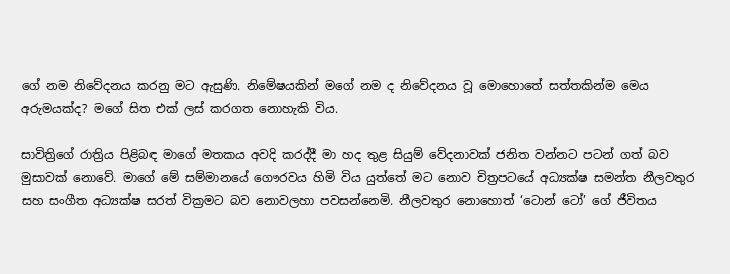ගේ නම නිවේදනය කරනු මට ඇසුණි. නිමේෂයකින් මගේ නම ද නිවේදනය වූ මොහොතේ සත්තකින්ම මෙය අරුමයක්ද? මගේ සිත එක් ලස් කරගත නොහැකි විය.

සාවිත්‍රිගේ රාත්‍රිය පිළිබඳ මාගේ මතකය අවදි කරද්දී මා හද තුළ සියුම් වේදනාවක් ජනිත වන්නට පටන් ගත් බව මුසාවක් නොවේ. මාගේ මේ සම්මානයේ ගෞරවය හිමි විය යුත්තේ මට නොව චිත්‍රපටයේ අධ්‍යක්ෂ සමන්ත නීලවතුර සහ සංගීත අධ්‍යක්ෂ සරත් වික්‍රමට බව නොවලහා පවසන්නෙමි. නීලවතුර නොහොත් ‘ටොන් ටෝ’ ගේ ජීවිතය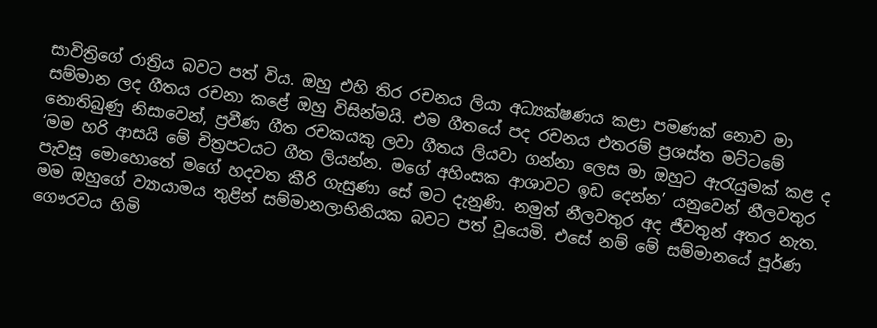සාවිත්‍රිගේ රාත්‍රිය බවට පත් විය. ඔහු එහි තිර රචනය ලියා අධ්‍යක්ෂණය කළා පමණක් නොව මා සම්මාන ලද ගීතය රචනා කළේ ඔහු විසින්මයි. එම ගීතයේ පද රචනය එතරම් ප්‍රශස්ත මට්ටමේ නොතිබුණු නිසාවෙන්, ප්‍රවීණ ගීත රචකයකු ලවා ගීතය ලියවා ගන්නා ලෙස මා ඔහුට ඇරැයුමක් කළ ද ‘මම හරි ආසයි මේ චිත්‍රපටයට ගීත ලියන්න. මගේ අහිංසක ආශාවට ඉඩ දෙන්න’ යනුවෙන් නීලවතුර පැවසූ මොහොතේ මගේ හදවත කීරි ගැසුණා සේ මට දැනුණි. නමුත් නීලවතුර අද ජීවතුන් අතර නැත. මම ඔහුගේ ව්‍යායාමය තුළින් සම්මානලාභිනියක බවට පත් වූයෙමි. එසේ නම් මේ සම්මානයේ පූර්ණ ගෞරවය හිමි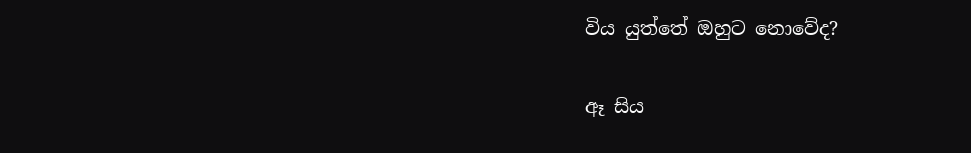විය යුත්තේ ඔහුට නොවේද?

ඈ සිය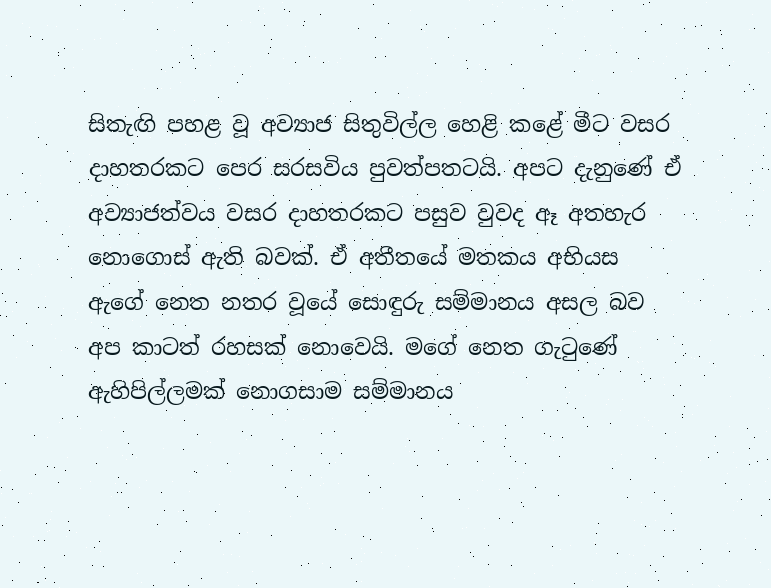සිතැඟි පහළ වූ අව්‍යාජ සිතුවිල්ල හෙළි කළේ මීට වසර දාහතරකට පෙර සරසවිය පුවත්පතටයි. අපට දැනුණේ ඒ අව්‍යාජත්වය වසර දාහතරකට පසුව වුවද ඈ අතහැර නොගොස් ඇති බවක්. ඒ අතීතයේ මතකය අභියස ඇගේ නෙත නතර වූයේ සොඳුරු සම්මානය අසල බව අප කාටත් රහසක් නොවෙයි. මගේ නෙත ගැටුණේ ඇහිපිල්ලමක් නොගසාම සම්මානය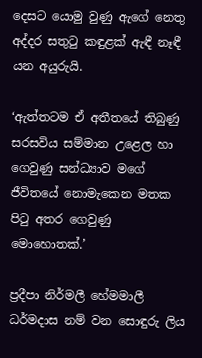දෙසට යොමු වුණු ඇගේ නෙතු අද්දර සතුටු කඳුළක් ඇඳී නෑඳී යන අයුරුයි.

‘ඇත්තටම ඒ අතීතයේ තිබුණු සරසවිය සම්මාන උළෙල හා ගෙවුණු සන්ධ්‍යාව මගේ ජීවිතයේ නොමැකෙන මතක පිටු අතර ගෙවුණු මොහොතක්.’

ප්‍රදීපා නිර්මලී හේමමාලී ධර්මදාස නම් වන සොඳුරු ලිය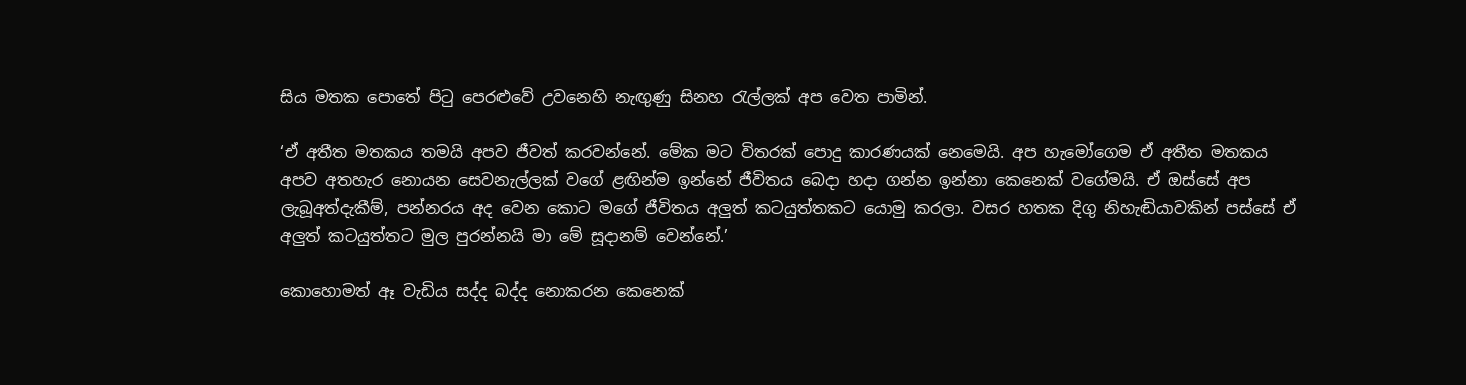සිය මතක පොතේ පිටු පෙරළුවේ උවනෙහි නැඟුණු සිනහ රැල්ලක් අප වෙත පාමින්.

‘ඒ අතීත මතකය තමයි අපව ජීවත් කරවන්නේ. මේක මට විතරක් පොදු කාරණයක් නෙමෙයි. අප හැමෝගෙම ඒ අතීත මතකය අපව අතහැර නොයන සෙවනැල්ලක් වගේ ළඟින්ම ඉන්නේ ජීවිතය බෙදා හදා ගන්න ඉන්නා කෙනෙක් වගේමයි. ඒ ඔස්සේ අප ලැබූඅත්දැකීම්, පන්නරය අද වෙන කොට මගේ ජීවිතය අලුත් කටයුත්තකට යොමු කරලා. වසර හතක දිගු නිහැඬියාවකින් පස්සේ ඒ අලුත් කටයුත්තට මුල පුරන්නයි මා මේ සූදානම් වෙන්නේ.’

කොහොමත් ඈ වැඩිය සද්ද බද්ද නොකරන කෙනෙක්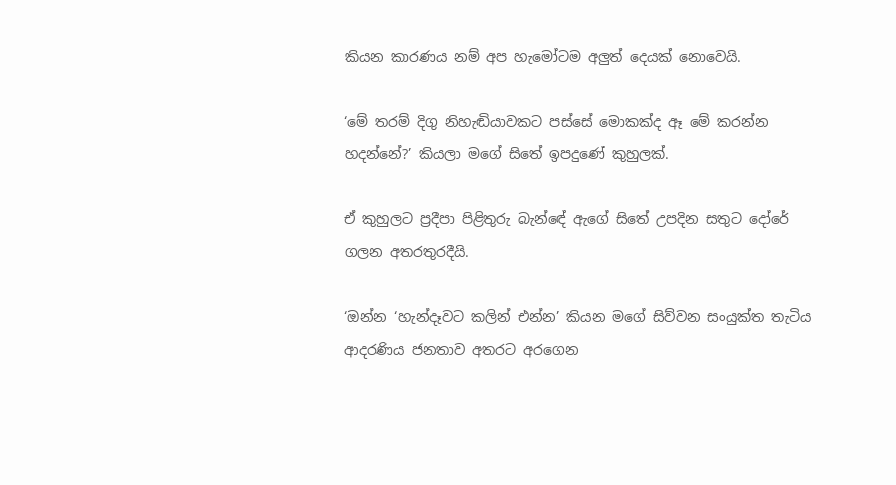කියන කාරණය නම් අප හැමෝටම අලුත් දෙයක් නොවෙයි.

‘මේ තරම් දිගු නිහැඬියාවකට පස්සේ මොකක්ද ඈ මේ කරන්න හදන්නේ?’ කියලා මගේ සිතේ ඉපදුණේ කුහුලක්.

ඒ කුහුලට ප්‍රදීපා පිළිතුරු බැන්ඳේ ඇගේ සිතේ උපදින සතුට දෝරේ ගලන අතරතුරදීයි.

‘ඔන්න ‘හැන්දෑවට කලින් එන්න’ කියන මගේ සිව්වන සංයුක්ත තැටිය ආදරණිය ජනතාව අතරට අරගෙන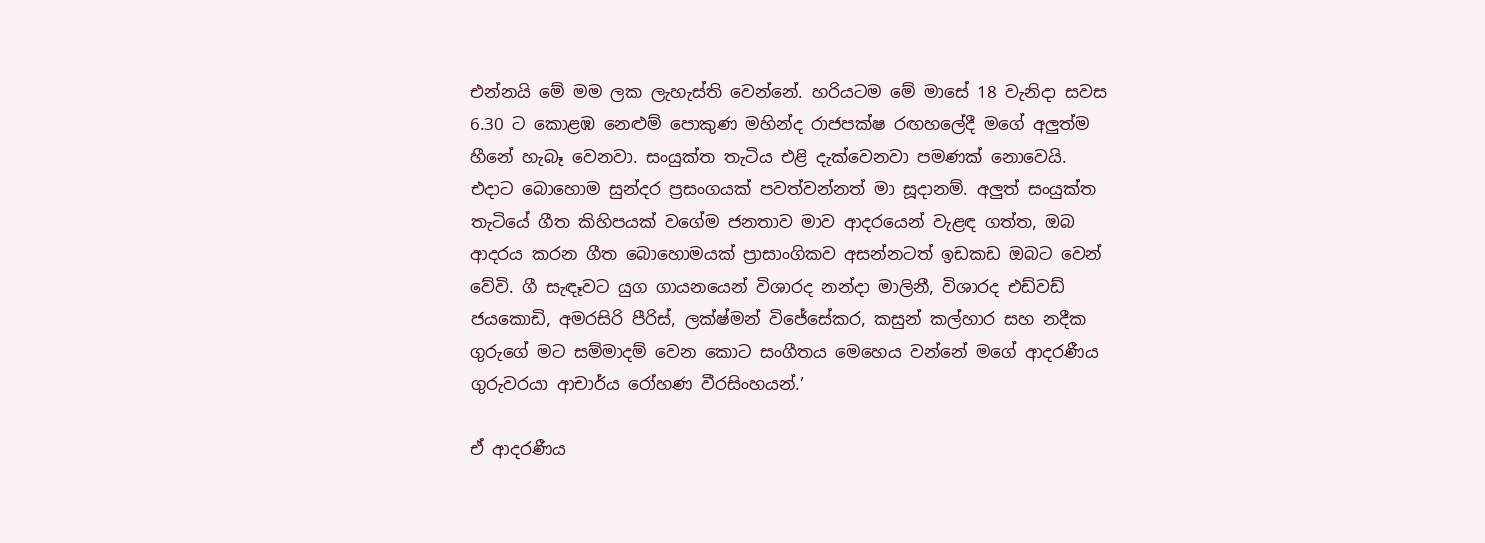එන්නයි මේ මම ලක ලැහැස්ති වෙන්නේ. හරියටම මේ මාසේ 18 වැනිදා සවස 6.30 ට කොළඹ නෙළුම් පොකුණ මහින්ද රාජපක්ෂ රඟහලේදී මගේ අලුත්ම හීනේ හැබෑ වෙනවා. සංයුක්ත තැටිය එළි දැක්වෙනවා පමණක් නොවෙයි. එදාට බොහොම සුන්දර ප්‍රසංගයක් පවත්වන්නත් මා සූදානම්. අලුත් සංයුක්ත තැටියේ ගීත කිහිපයක් වගේම ජනතාව මාව ආදරයෙන් වැළඳ ගත්ත, ඔබ ආදරය කරන ගීත බොහොමයක් ප්‍රාසාංගිකව අසන්නටත් ඉඩකඩ ඔබට වෙන් වේවි. ගී සැඳෑවට යුග ගායනයෙන් විශාරද නන්දා මාලිනී, විශාරද එඩ්වඩ් ජයකොඩි, අමරසිරි පීරිස්, ලක්ෂ්මන් විජේසේකර, කසුන් කල්හාර සහ නදීක ගුරුගේ මට සම්මාදම් වෙන කොට සංගීතය මෙහෙය වන්නේ මගේ ආදරණීය ගුරුවරයා ආචාර්ය රෝහණ වීරසිංහයන්.’

ඒ ආදරණීය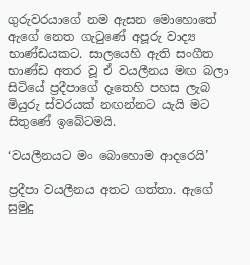ගුරුවරයාගේ නම ඇසන මොහොතේ ඇගේ නෙත ගැටුණේ අපූරු වාද්‍ය භාණ්ඩයකට. සාලයෙහි ඇති සංගීත භාණ්ඩ අතර වූ ඒ වයලීනය මඟ බලා සිටියේ ප්‍රදීපාගේ දෑතෙහි පහස ලැබ මියුරු ස්වරයක් නඟන්නට යැයි මට සිතුණේ ඉබේටමයි.

‘වයලීනයට මං බොහොම ආදරෙයි’

ප්‍රදීපා වයලීනය අතට ගත්තා. ඇගේ සුමුදු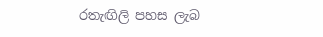රතැඟිලි පහස ලැබ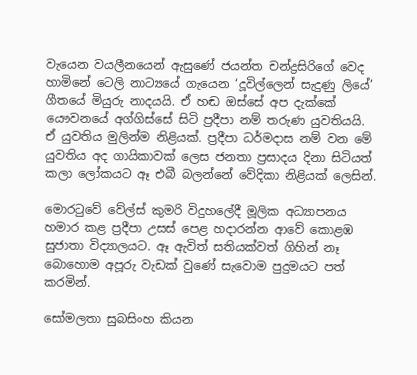වැයෙන වයලීනයෙන් ඇසුණේ ජයන්ත චන්ද්‍රසිරිගේ වෙද හාමිනේ ටෙලි නාට්‍යයේ ගැයෙන ‘දූවිල්ලෙන් සැදුණු ලියේ’ ගීතයේ මියුරු නාදයයි. ඒ හඬ ඔස්සේ අප දැක්කේ යෞවනයේ අග්ගිස්සේ සිටි ප්‍රදීපා නම් තරුණ යුවතියයි. ඒ යුවතිය මුලින්ම නිළියක්. ප්‍රදීපා ධර්මදාස නම් වන මේ යුවතිය අද ගායිකාවක් ලෙස ජනතා ප්‍රසාදය දිනා සිටියත් කලා ලෝකයට ඈ එබී බලන්නේ වේදිකා නිළියක් ලෙසින්.

මොරටුවේ වේල්ස් කුමරි විදුහලේදී මූලික අධ්‍යාපනය හමාර කළ ප්‍රදීපා උසස් පෙළ හදාරන්න ආවේ කොළඹ සුජාතා විද්‍යාලයට. ඈ ඇවිත් සතියක්වත් ගිහින් නෑ බොහොම අපූරු වැඩක් වුණේ සැවොම පුදුමයට පත් කරමින්.

සෝමලතා සුබසිංහ කියන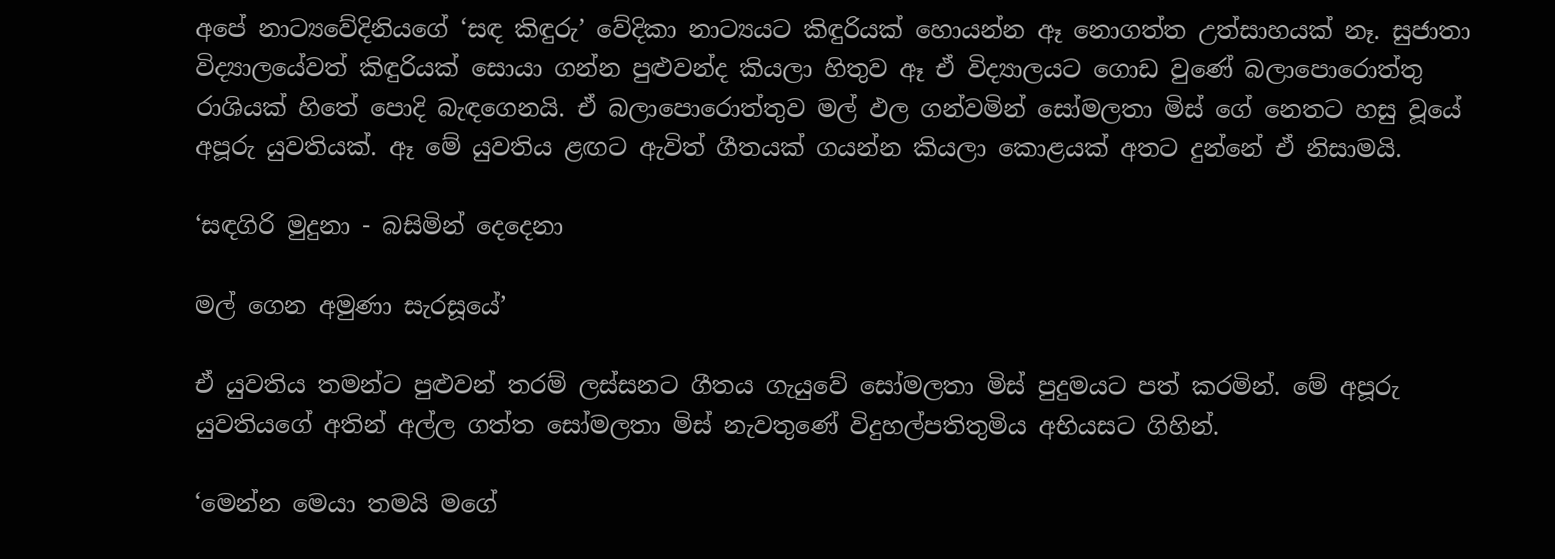අපේ නාට්‍යවේදිනියගේ ‘සඳ කිඳුරු’ වේදිකා නාට්‍යයට කිඳුරියක් හොයන්න ඈ නොගත්ත උත්සාහයක් නෑ. සුජාතා විද්‍යාලයේවත් කිඳුරියක් සොයා ගන්න පුළුවන්ද කියලා හිතුව ඈ ඒ විද්‍යාලයට ගොඩ වුණේ බලාපොරොත්තු රාශියක් හිතේ පොදි බැඳගෙනයි. ඒ බලාපොරොත්තුව මල් ඵල ගන්වමින් සෝමලතා මිස් ගේ නෙතට හසු වූයේ අපූරු යුවතියක්. ඈ මේ යුවතිය ළඟට ඇවිත් ගීතයක් ගයන්න කියලා කොළයක් අතට දුන්නේ ඒ නිසාමයි.

‘සඳගිරි මුදුනා - බසිමින් දෙදෙනා

මල් ගෙන අමුණා සැරසූයේ’

ඒ යුවතිය තමන්ට පුළුවන් තරම් ලස්සනට ගීතය ගැයුවේ සෝමලතා මිස් පුදුමයට පත් කරමින්. මේ අපූරු යුවතියගේ අතින් අල්ල ගත්ත සෝමලතා මිස් නැවතුණේ විදුහල්පතිතුමිය අභියසට ගිහින්.

‘මෙන්න මෙයා තමයි මගේ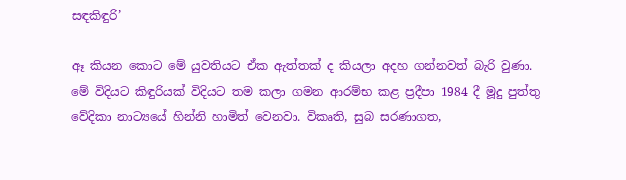සඳකිඳුරි’

ඈ කියන කොට මේ යුවතියට ඒක ඇත්තක් ද කියලා අදහ ගන්නවත් බැරි වුණා. මේ විදියට කිඳුරියක් විදියට තම කලා ගමන ආරම්භ කළ ප්‍රදීපා 1984 දී මූදු පුත්තු වේදිකා නාට්‍යයේ හින්නි හාමිත් වෙනවා. විකෘති, සුබ සරණාගත,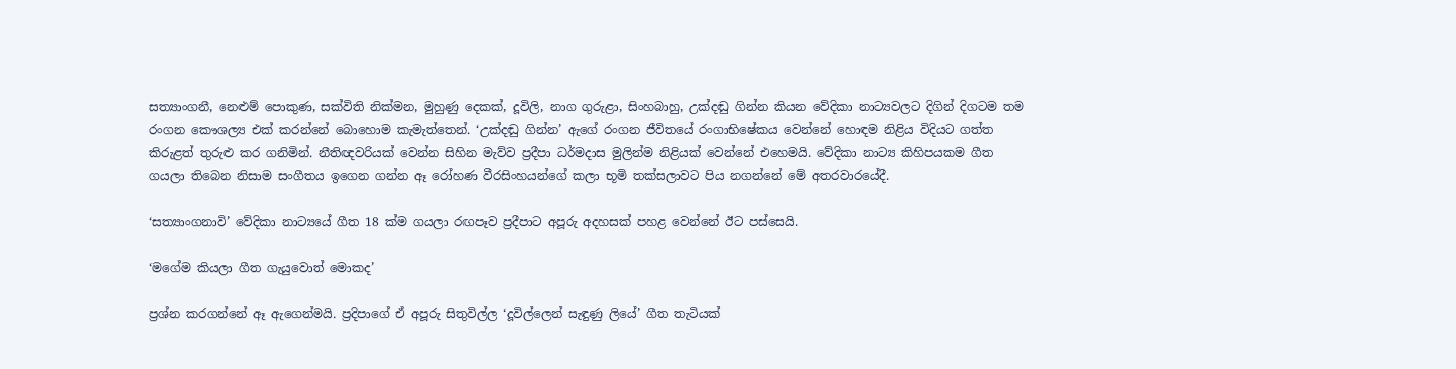සත්‍යාංගනී, නෙළුම් පොකුණ, සක්විති නික්මන, මුහුණු දෙකක්, දූවිලි, නාග ගුරුළා, සිංහබාහු, උක්දඬු ගින්න කියන වේදිකා නාට්‍යවලට දිගින් දිගටම තම රංගන කෞශල්‍ය එක් කරන්නේ බොහොම කැමැත්තෙන්. ‘උක්දඬු ගින්න’ ඇගේ රංගන ජීවිතයේ රංගාභිෂේකය වෙන්නේ හොඳම නිළිය විදියට ගත්ත කිරුළත් තුරුළු කර ගනිමින්. නීතිඥවරියක් වෙන්න සිහින මැව්ව ප්‍රදීපා ධර්මදාස මුලින්ම නිළියක් වෙන්නේ එහෙමයි. වේදිකා නාට්‍ය කිහිපයකම ගීත ගයලා තිබෙන නිසාම සංගීතය ඉගෙන ගන්න ඈ රෝහණ වීරසිංහයන්ගේ කලා භූමි තක්සලාවට පිය නගන්නේ මේ අතරවාරයේදී.

‘සත්‍යාංගනාවි’ වේදිකා නාට්‍යයේ ගීත 18 ක්ම ගයලා රඟපෑව ප්‍රදීපාට අපූරු අදහසක් පහළ වෙන්නේ ඊට පස්සෙයි.

‘මගේම කියලා ගීත ගැයුවොත් මොකද’

ප්‍රශ්න කරගන්නේ ඈ ඇගෙන්මයි. ප්‍රදිපාගේ ඒ අපූරු සිතුවිල්ල ‘දූවිල්ලෙන් සැඳුණු ලියේ’ ගීත තැටියක්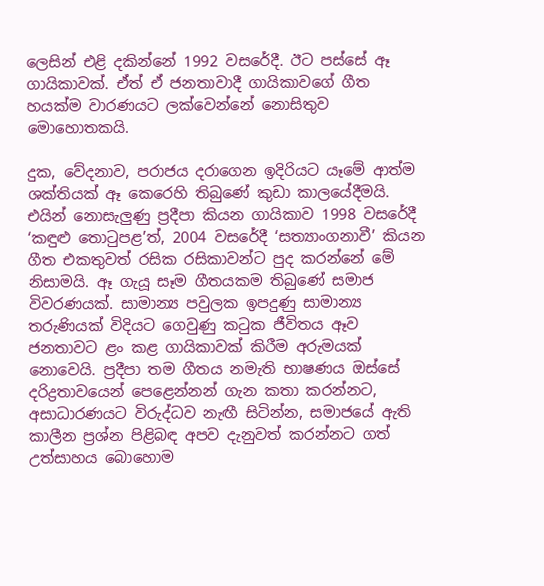ලෙසින් එළි දකින්නේ 1992 වසරේදී. ඊට පස්සේ ඈ ගායිකාවක්. ඒත් ඒ ජනතාවාදී ගායිකාවගේ ගීත හයක්ම වාරණයට ලක්වෙන්නේ නොසිතුව මොහොතකයි.

දුක, වේදනාව, පරාජය දරාගෙන ඉදිරියට යෑමේ ආත්ම ශක්තියක් ඈ කෙරෙහි තිබුණේ කුඩා කාලයේදීමයි. එයින් නොසැලුණු ප්‍රදීපා කියන ගායිකාව 1998 වසරේදී ‘කඳුළු තොටුපළ’ත්, 2004 වසරේදී ‘සත්‍යාංගනාවී’ කියන ගීත එකතුවත් රසික රසිකාවන්ට පුද කරන්නේ මේ නිසාමයි. ඈ ගැයූ සෑම ගීතයකම තිබුණේ සමාජ විවරණයක්. සාමාන්‍ය පවුලක ඉපදුණු සාමාන්‍ය තරුණියක් විදියට ගෙවුණු කටුක ජීවිතය ඈව ජනතාවට ළං කළ ගායිකාවක් කිරීම අරුමයක් නොවෙයි. ප්‍රදීපා තම ගීතය නමැති භාෂණය ඔස්සේ දරිද්‍රතාවයෙන් පෙළෙන්නන් ගැන කතා කරන්නට, අසාධාරණයට විරුද්ධව නැඟී සිටින්න, සමාජයේ ඇති කාලීන ප්‍රශ්න පිළිබඳ අපව දැනුවත් කරන්නට ගත් උත්සාහය බොහොම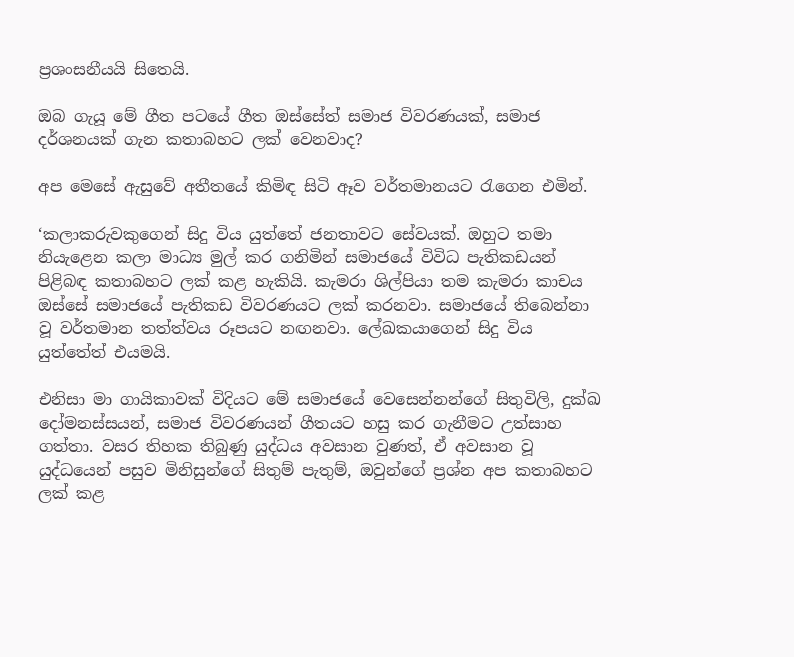ප්‍රශංසනීයයි සිතෙයි.

ඔබ ගැයූ මේ ගීත පටයේ ගීත ඔස්සේත් සමාජ විවරණයක්, සමාජ දර්ශනයක් ගැන කතාබහට ලක් වෙනවාද?

අප මෙසේ ඇසුවේ අතීතයේ කිමිඳ සිටි ඈව වර්තමානයට රැගෙන එමින්.

‘කලාකරුවකුගෙන් සිදු විය යුත්තේ ජනතාවට සේවයක්. ඔහුට තමා නියැළෙන කලා මාධ්‍ය මුල් කර ගනිමින් සමාජයේ විවිධ පැතිකඩයන් පිළිබඳ කතාබහට ලක් කළ හැකියි. කැමරා ශිල්පියා තම කැමරා කාචය ඔස්සේ සමාජයේ පැතිකඩ විවරණයට ලක් කරනවා. සමාජයේ තිබෙන්නා වූ වර්තමාන තත්ත්වය රූපයට නඟනවා. ලේඛකයාගෙන් සිදු විය යුත්තේත් එයමයි.

එනිසා මා ගායිකාවක් විදියට මේ සමාජයේ වෙසෙන්නන්ගේ සිතුවිලි, දුක්ඛ දෝමනස්සයන්, සමාජ විවරණයන් ගීතයට හසු කර ගැනීමට උත්සාහ ගත්තා. වසර තිහක තිබුණු යුද්ධය අවසාන වුණත්, ඒ අවසාන වූ යුද්ධයෙන් පසුව මිනිසුන්ගේ සිතුම් පැතුම්, ඔවුන්ගේ ප්‍රශ්න අප කතාබහට ලක් කළ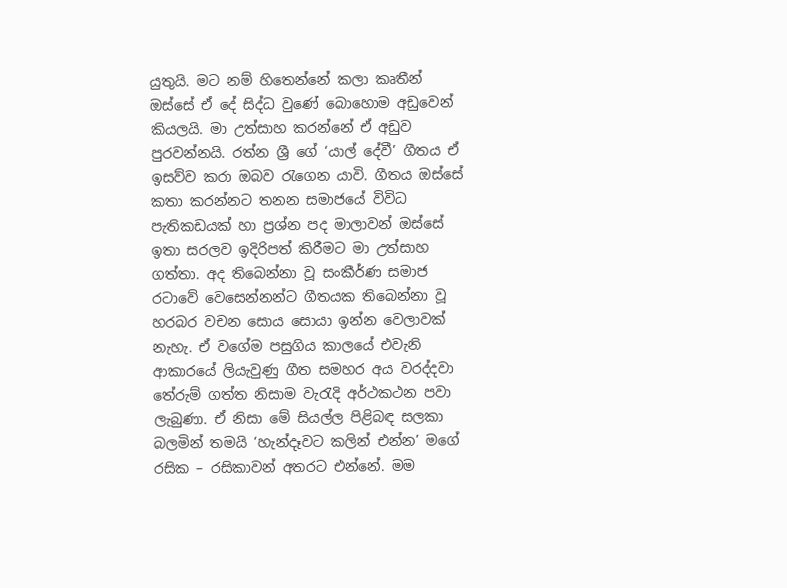යුතුයි. මට නම් හිතෙන්නේ කලා කෘතීන් ඔස්සේ ඒ දේ සිද්ධ වුණේ බොහොම අඩුවෙන් කියලයි. මා උත්සාහ කරන්නේ ඒ අඩුව පුරවන්නයි. රත්න ශ්‍රී ගේ ‘යාල් දේවී’ ගීතය ඒ ඉසව්ව කරා ඔබව රැගෙන යාවි. ගීතය ඔස්සේ කතා කරන්නට තනන සමාජයේ විවිධ පැතිකඩයක් හා ප්‍රශ්න පද මාලාවන් ඔස්සේ ඉතා සරලව ඉදිරිපත් කිරීමට මා උත්සාහ ගත්තා. අද තිබෙන්නා වූ සංකීර්ණ සමාජ රටාවේ වෙසෙන්නන්ට ගීතයක තිබෙන්නා වූ හරබර වචන සොය සොයා ඉන්න වෙලාවක් නැහැ. ඒ වගේම පසුගිය කාලයේ එවැනි ආකාරයේ ලියැවුණු ගීත සමහර අය වරද්දවා තේරුම් ගත්ත නිසාම වැරැදි අර්ථකථන පවා ලැබුණා. ඒ නිසා මේ සියල්ල පිළිබඳ සලකා බලමින් තමයි ‘හැන්දෑවට කලින් එන්න’ මගේ රසික – රසිකාවන් අතරට එන්නේ. මම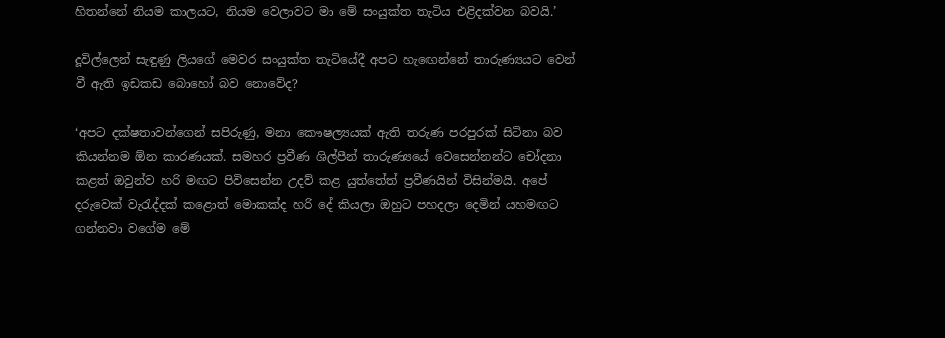හිතන්නේ නියම කාලයට, නියම වෙලාවට මා මේ සංයුක්ත තැටිය එළිදක්වන බවයි.’

දූවිල්ලෙන් සැඳුණු ලියගේ මෙවර සංයුක්ත තැටියේදී අපට හැඟෙන්නේ තාරුණ්‍යයට වෙන් වී ඇති ඉඩකඩ බොහෝ බව නොවේද?

‘අපට දක්ෂතාවන්ගෙන් සපිරුණු, මනා කෞෂල්‍යයක් ඇති තරුණ පරපුරක් සිටිනා බව කියන්නම ඕන කාරණයක්. සමහර ප්‍රවීණ ශිල්පීන් තාරුණ්‍යයේ වෙසෙන්නන්ට චෝදනා කළත් ඔවුන්ව හරි මඟට පිවිසෙන්න උදව් කළ යුත්තේත් ප්‍රවීණයින් විසින්මයි. අපේ දරුවෙක් වැරැද්දක් කළොත් මොකක්ද හරි දේ කියලා ඔහුට පහදලා දෙමින් යහමඟට ගන්නවා වගේම මේ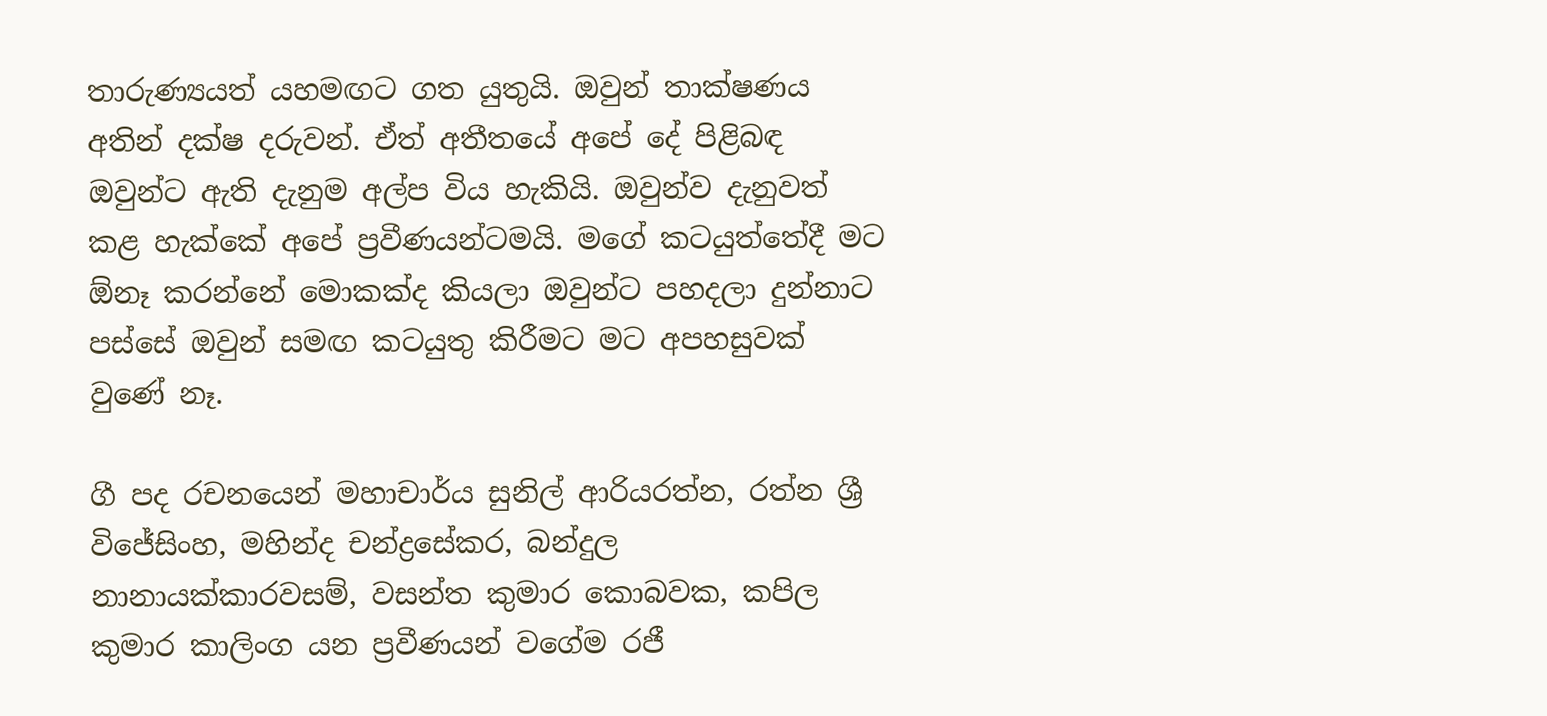තාරුණ්‍යයත් යහමඟට ගත යුතුයි. ඔවුන් තාක්ෂණය අතින් දක්ෂ දරුවන්. ඒත් අතීතයේ අපේ දේ පිළිබඳ ඔවුන්ට ඇති දැනුම අල්ප විය හැකියි. ඔවුන්ව දැනුවත් කළ හැක්කේ අපේ ප්‍රවීණයන්ටමයි. මගේ කටයුත්තේදී මට ඕනෑ කරන්නේ මොකක්ද කියලා ඔවුන්ට පහදලා දුන්නාට පස්සේ ඔවුන් සමඟ කටයුතු කිරීමට මට අපහසුවක් වුණේ නෑ.

ගී පද රචනයෙන් මහාචාර්ය සුනිල් ආරියරත්න, රත්න ශ්‍රී විජේසිංහ, මහින්ද චන්ද්‍රසේකර, බන්දුල නානායක්කාරවසම්, වසන්ත කුමාර කොබවක, කපිල කුමාර කාලිංග යන ප්‍රවීණයන් වගේම රජී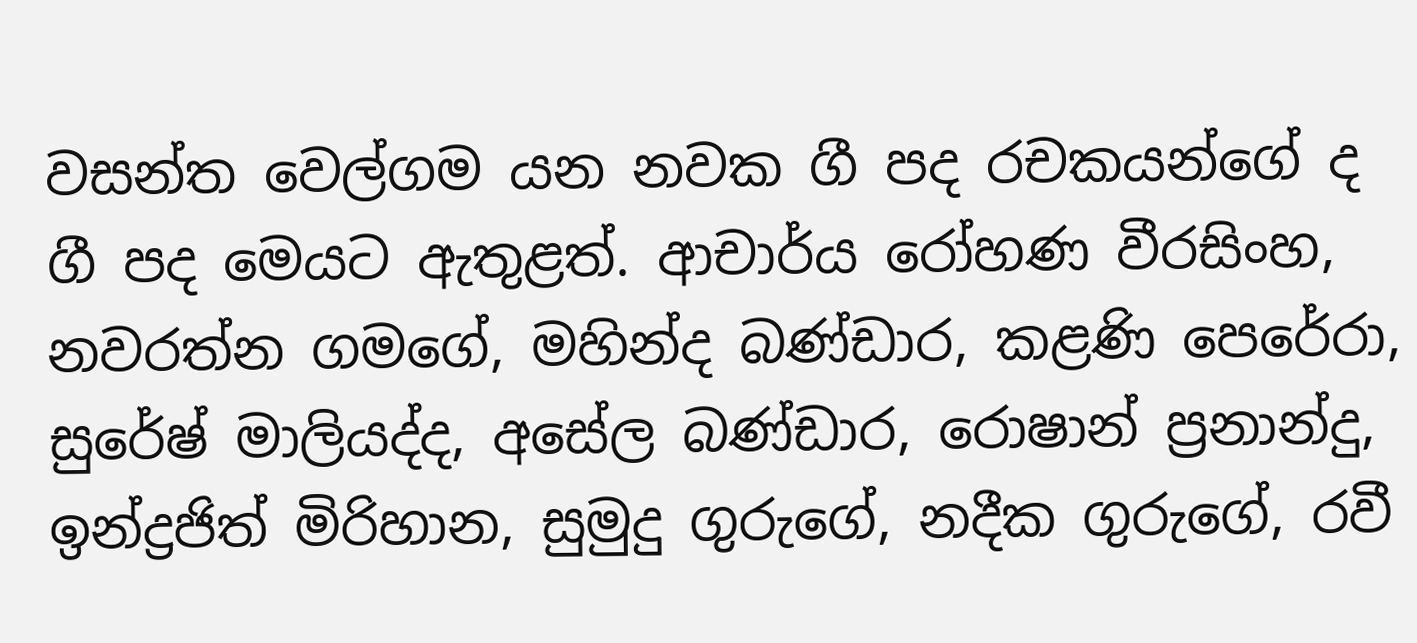වසන්ත වෙල්ගම යන නවක ගී පද රචකයන්ගේ ද ගී පද මෙයට ඇතුළත්. ආචාර්ය රෝහණ වීරසිංහ, නවරත්න ගමගේ, මහින්ද බණ්ඩාර, කළණි පෙරේරා, සුරේෂ් මාලියද්ද, අසේල බණ්ඩාර, රොෂාන් ප්‍රනාන්දු, ඉන්ද්‍රජිත් මිරිහාන, සුමුදු ගුරුගේ, නදීක ගුරුගේ, රවී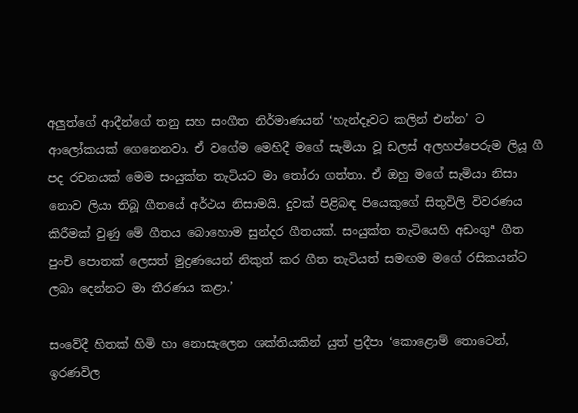අලුත්ගේ ආදීන්ගේ තනු සහ සංගීත නිර්මාණයන් ‘හැන්දෑවට කලින් එන්න’ ට ආලෝකයක් ගෙනෙනවා. ඒ වගේම මෙහිදී මගේ සැමියා වූ ඩලස් අලහප්පෙරුම ලියූ ගී පද රචනයක් මෙම සංයුක්ත තැටියට මා තෝරා ගත්තා. ඒ ඔහු මගේ සැමියා නිසා නොව ලියා තිබූ ගීතයේ අර්ථය නිසාමයි. දුවක් පිළිබඳ පියෙකුගේ සිතුවිලි විවරණය කිරීමක් වුණු මේ ගීතය බොහොම සුන්දර ගීතයක්. සංයුක්ත තැටියෙහි අඩංගුª ගීත පුංචි පොතක් ලෙසත් මුද්‍රණයෙන් නිකුත් කර ගීත තැටියත් සමඟම මගේ රසිකයන්ට ලබා දෙන්නට මා තීරණය කළා.’

සංවේදී හිතක් හිමි හා නොසැලෙන ශක්තියකින් යුත් ප්‍රදීපා ‘කොළොම් තොටෙන්, ඉරණවිල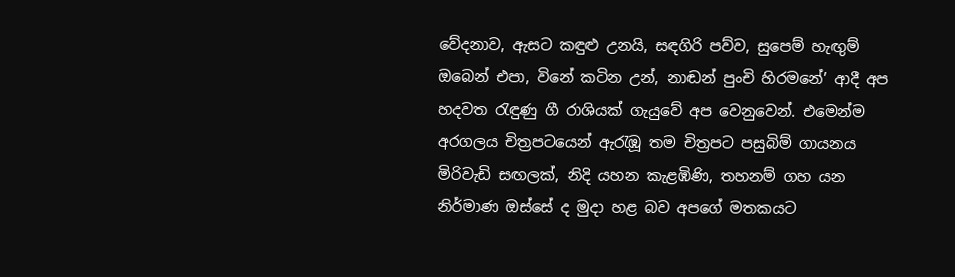වේදනාව, ඇසට කඳුළු උනයි, සඳගිරි පව්ව, සුපෙම් හැඟුම් ඔබෙන් එපා, විනේ කටින උන්, නාඬන් පුංචි හිරමනේ’ ආදී අප හදවත රැඳුණු ගී රාශියක් ගැයුවේ අප වෙනුවෙන්. එමෙන්ම අරගලය චිත්‍රපටයෙන් ඇරැඹූ තම චිත්‍රපට පසුබිම් ගායනය මිරිවැඩි සඟලක්, නිදි යහන කැළඹිණි, තහනම් ගහ යන නිර්මාණ ඔස්සේ ද මුදා හළ බව අපගේ මතකයට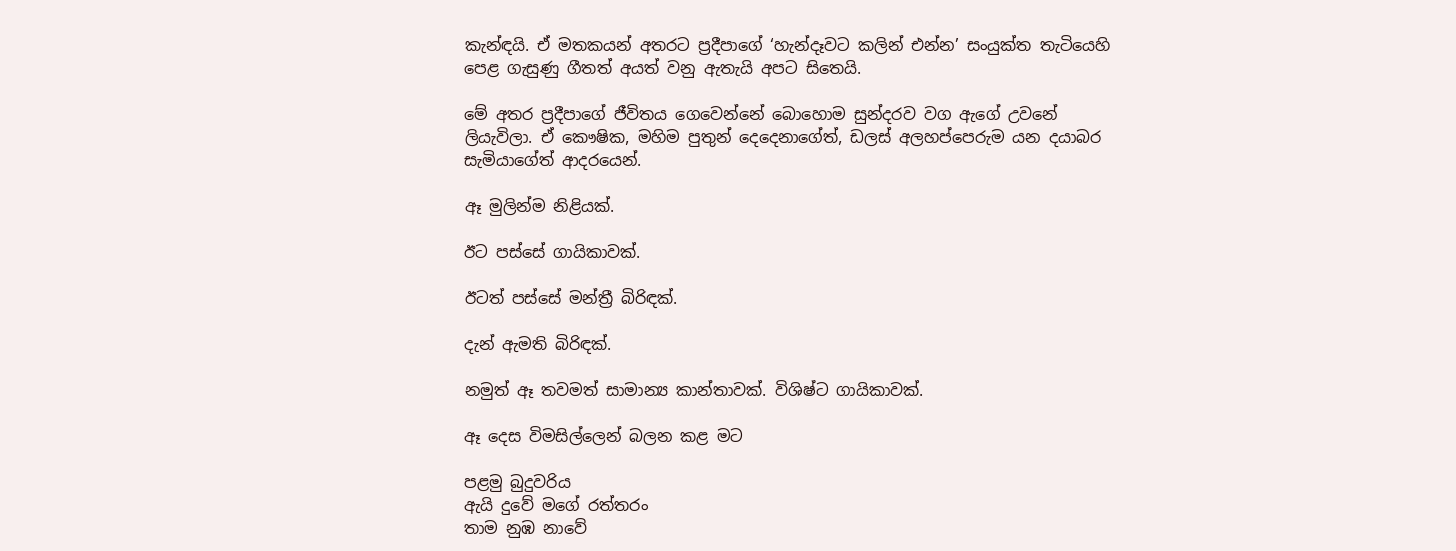කැන්ඳයි. ඒ මතකයන් අතරට ප්‍රදීපාගේ ‘හැන්දෑවට කලින් එන්න’ සංයුක්ත තැටියෙහි පෙළ ගැසුණු ගීතත් අයත් වනු ඇතැයි අපට සිතෙයි.

මේ අතර ප්‍රදීපාගේ ජීවිතය ගෙවෙන්නේ බොහොම සුන්දරව වග ඇගේ උවනේ ලියැවිලා. ඒ කෞෂික, මහිම පුතුන් දෙදෙනාගේත්, ඩලස් අලහප්පෙරුම යන දයාබර සැමියාගේත් ආදරයෙන්.

ඈ මුලින්ම නිළියක්.

ඊට පස්සේ ගායිකාවක්.

ඊටත් පස්සේ මන්ත්‍රී බිරිඳක්.

දැන් ඇමති බිරිඳක්.

නමුත් ඈ තවමත් සාමාන්‍ය කාන්තාවක්. විශිෂ්ට ගායිකාවක්.

ඈ දෙස විමසිල්ලෙන් බලන කළ මට

පළමු බුදුවරිය
ඇයි දුවේ මගේ රත්තරං
තාම නුඹ නාවේ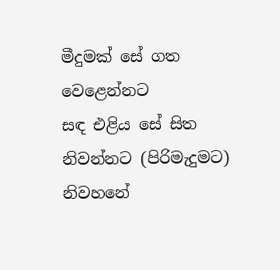මීදුමක් සේ ගත වෙළෙන්නට
සඳ එළිය සේ සිත නිවන්නට (පිරිමැදුමට)
නිවහනේ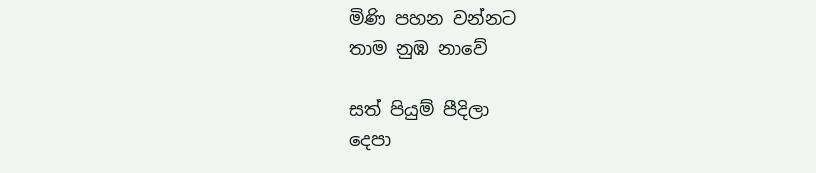මිණි පහන වන්නට
තාම නුඹ නාවේ

සත් පියුම් පීදිලා
දෙපා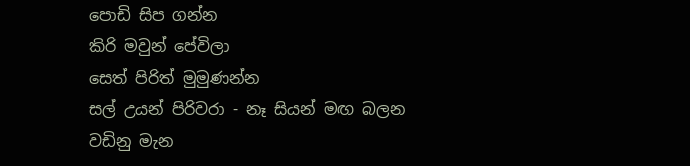පොඩි සිප ගන්න
කිරි මවුන් පේවිලා
සෙත් පිරිත් මුමුණන්න
සල් උයන් පිරිවරා - නෑ සියන් මඟ බලන
වඩිනු මැන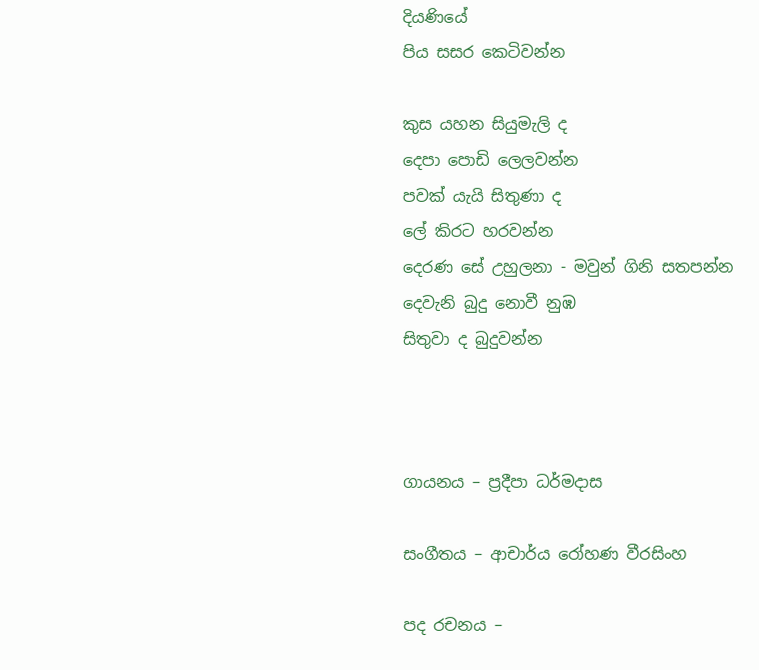දියණියේ
පිය සසර කෙටිවන්න

කුස යහන සියුමැලි ද
දෙපා පොඩි ලෙලවන්න
පවක් යැයි සිතුණා ද
ලේ කිරට හරවන්න
දෙරණ සේ උහුලනා - මවුන් ගිනි සතපන්න
දෙවැනි බුදු නොවී නුඹ
සිතුවා ද බුදුවන්න



ගායනය – ප්‍රදීපා ධර්මදාස

සංගීතය – ආචාර්ය රෝහණ වීරසිංහ

පද රචනය –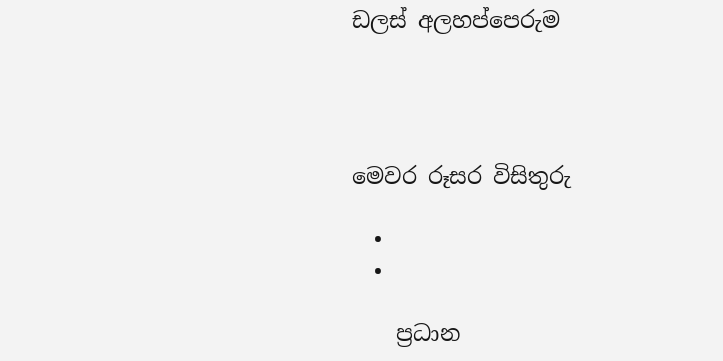ඩලස් අලහප්පෙරුම




මෙවර රූසර විසිතුරු

  •
  •

    ප්‍රධාන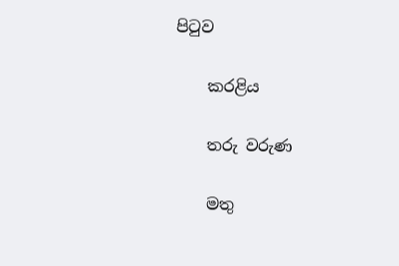පිටුව

    කරළිය

    තරු වරුණ

    මතු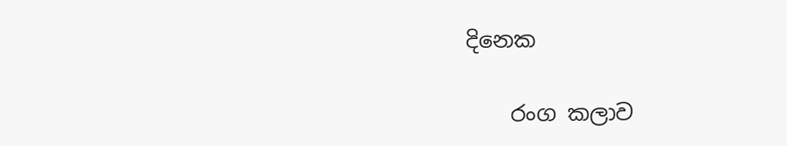දිනෙක

    රංග කලාව